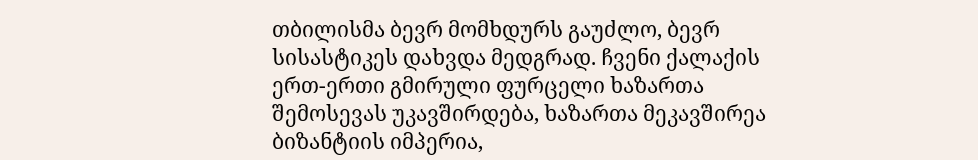თბილისმა ბევრ მომხდურს გაუძლო, ბევრ სისასტიკეს დახვდა მედგრად. ჩვენი ქალაქის ერთ-ერთი გმირული ფურცელი ხაზართა შემოსევას უკავშირდება, ხაზართა მეკავშირეა ბიზანტიის იმპერია,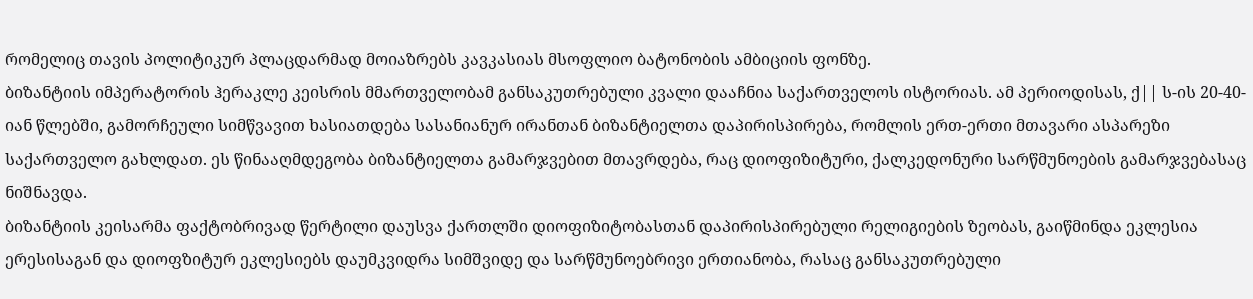რომელიც თავის პოლიტიკურ პლაცდარმად მოიაზრებს კავკასიას მსოფლიო ბატონობის ამბიციის ფონზე.
ბიზანტიის იმპერატორის ჰერაკლე კეისრის მმართველობამ განსაკუთრებული კვალი დააჩნია საქართველოს ისტორიას. ამ პერიოდისას, ქ|| ს-ის 20-40-იან წლებში, გამორჩეული სიმწვავით ხასიათდება სასანიანურ ირანთან ბიზანტიელთა დაპირისპირება, რომლის ერთ-ერთი მთავარი ასპარეზი საქართველო გახლდათ. ეს წინააღმდეგობა ბიზანტიელთა გამარჯვებით მთავრდება, რაც დიოფიზიტური, ქალკედონური სარწმუნოების გამარჯვებასაც ნიშნავდა.
ბიზანტიის კეისარმა ფაქტობრივად წერტილი დაუსვა ქართლში დიოფიზიტობასთან დაპირისპირებული რელიგიების ზეობას, გაიწმინდა ეკლესია ერესისაგან და დიოფზიტურ ეკლესიებს დაუმკვიდრა სიმშვიდე და სარწმუნოებრივი ერთიანობა, რასაც განსაკუთრებული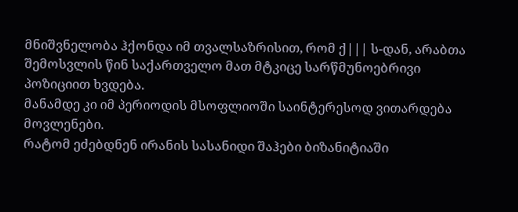მნიშვნელობა ჰქონდა იმ თვალსაზრისით, რომ ქ||| ს-დან, არაბთა შემოსვლის წინ საქართველო მათ მტკიცე სარწმუნოებრივი პოზიციით ხვდება.
მანამდე კი იმ პერიოდის მსოფლიოში საინტერესოდ ვითარდება მოვლენები.
რატომ ეძებდნენ ირანის სასანიდი შაჰები ბიზანიტიაში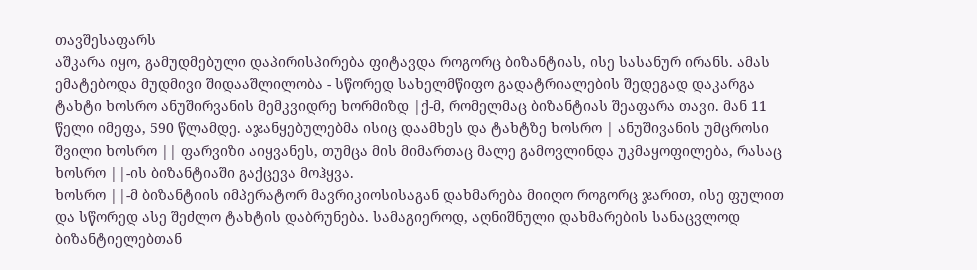თავშესაფარს
აშკარა იყო, გამუდმებული დაპირისპირება ფიტავდა როგორც ბიზანტიას, ისე სასანურ ირანს. ამას ემატებოდა მუდმივი შიდააშლილობა - სწორედ სახელმწიფო გადატრიალების შედეგად დაკარგა ტახტი ხოსრო ანუშირვანის მემკვიდრე ხორმიზდ |ქ-მ, რომელმაც ბიზანტიას შეაფარა თავი. მან 11 წელი იმეფა, 590 წლამდე. აჯანყებულებმა ისიც დაამხეს და ტახტზე ხოსრო | ანუშივანის უმცროსი შვილი ხოსრო || ფარვიზი აიყვანეს, თუმცა მის მიმართაც მალე გამოვლინდა უკმაყოფილება, რასაც ხოსრო ||-ის ბიზანტიაში გაქცევა მოჰყვა.
ხოსრო ||-მ ბიზანტიის იმპერატორ მავრიკიოსისაგან დახმარება მიიღო როგორც ჯარით, ისე ფულით და სწორედ ასე შეძლო ტახტის დაბრუნება. სამაგიეროდ, აღნიშნული დახმარების სანაცვლოდ ბიზანტიელებთან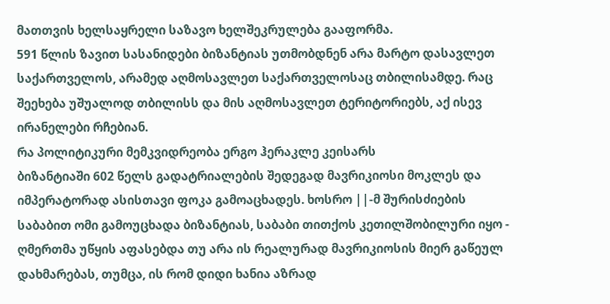მათთვის ხელსაყრელი საზავო ხელშეკრულება გააფორმა.
591 წლის ზავით სასანიდები ბიზანტიას უთმობდნენ არა მარტო დასავლეთ საქართველოს, არამედ აღმოსავლეთ საქართველოსაც თბილისამდე. რაც შეეხება უშუალოდ თბილისს და მის აღმოსავლეთ ტერიტორიებს, აქ ისევ ირანელები რჩებიან.
რა პოლიტიკური მემკვიდრეობა ერგო ჰერაკლე კეისარს
ბიზანტიაში 602 წელს გადატრიალების შედეგად მავრიკიოსი მოკლეს და იმპერატორად ასისთავი ფოკა გამოაცხადეს. ხოსრო ||-მ შურისძიების საბაბით ომი გამოუცხადა ბიზანტიას, საბაბი თითქოს კეთილშობილური იყო - ღმერთმა უწყის აფასებდა თუ არა ის რეალურად მავრიკიოსის მიერ გაწეულ დახმარებას, თუმცა, ის რომ დიდი ხანია აზრად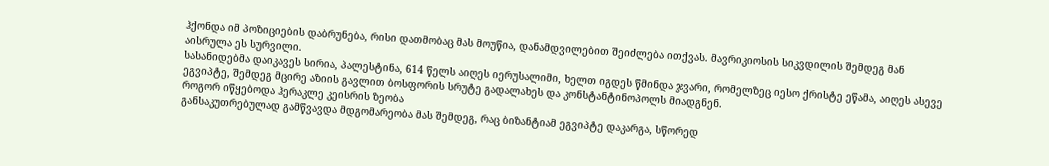ჰქონდა იმ პოზიციების დაბრუნება, რისი დათმობაც მას მოუწია, დანამდვილებით შეიძლება ითქვას. მავრიკიოსის სიკვდილის შემდეგ მან აისრულა ეს სურვილი.
სასანიდებმა დაიკავეს სირია, პალესტინა, 614 წელს აიღეს იერუსალიმი, ხელთ იგდეს წმინდა ჯვარი, რომელზეც იესო ქრისტე ეწამა, აიღეს ასევე ეგვიპტე, შემდეგ მცირე აზიის გავლით ბოსფორის სრუტე გადალახეს და კონსტანტინოპოლს მიადგნენ.
როგორ იწყებოდა ჰერაკლე კეისრის ზეობა
განსაკუთრებულად გამწვავდა მდგომარეობა მას შემდეგ, რაც ბიზანტიამ ეგვიპტე დაკარგა, სწორედ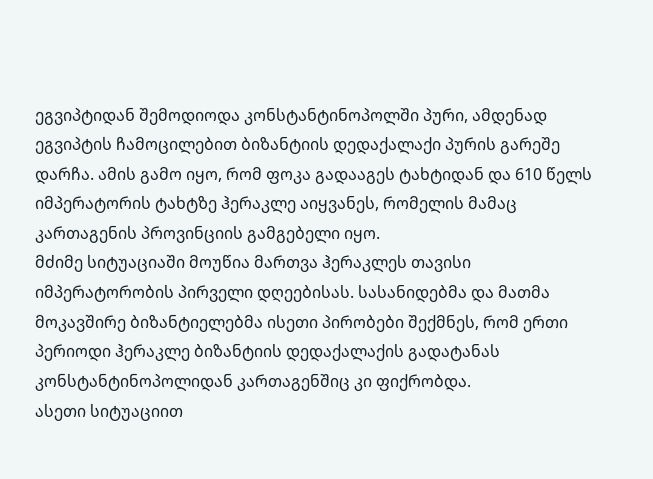ეგვიპტიდან შემოდიოდა კონსტანტინოპოლში პური, ამდენად ეგვიპტის ჩამოცილებით ბიზანტიის დედაქალაქი პურის გარეშე დარჩა. ამის გამო იყო, რომ ფოკა გადააგეს ტახტიდან და 610 წელს იმპერატორის ტახტზე ჰერაკლე აიყვანეს, რომელის მამაც კართაგენის პროვინციის გამგებელი იყო.
მძიმე სიტუაციაში მოუწია მართვა ჰერაკლეს თავისი იმპერატორობის პირველი დღეებისას. სასანიდებმა და მათმა მოკავშირე ბიზანტიელებმა ისეთი პირობები შექმნეს, რომ ერთი პერიოდი ჰერაკლე ბიზანტიის დედაქალაქის გადატანას კონსტანტინოპოლიდან კართაგენშიც კი ფიქრობდა.
ასეთი სიტუაციით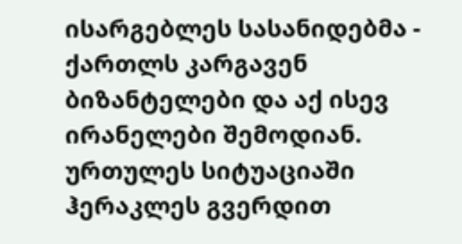ისარგებლეს სასანიდებმა - ქართლს კარგავენ ბიზანტელები და აქ ისევ ირანელები შემოდიან.
ურთულეს სიტუაციაში ჰერაკლეს გვერდით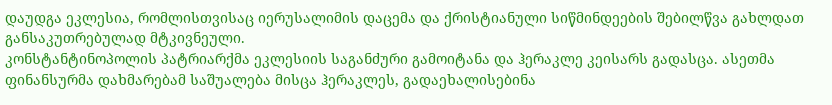დაუდგა ეკლესია, რომლისთვისაც იერუსალიმის დაცემა და ქრისტიანული სიწმინდეების შებილწვა გახლდათ განსაკუთრებულად მტკივნეული.
კონსტანტინოპოლის პატრიარქმა ეკლესიის საგანძური გამოიტანა და ჰერაკლე კეისარს გადასცა. ასეთმა ფინანსურმა დახმარებამ საშუალება მისცა ჰერაკლეს, გადაეხალისებინა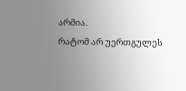არმია.
რატომ არ უერთგულეს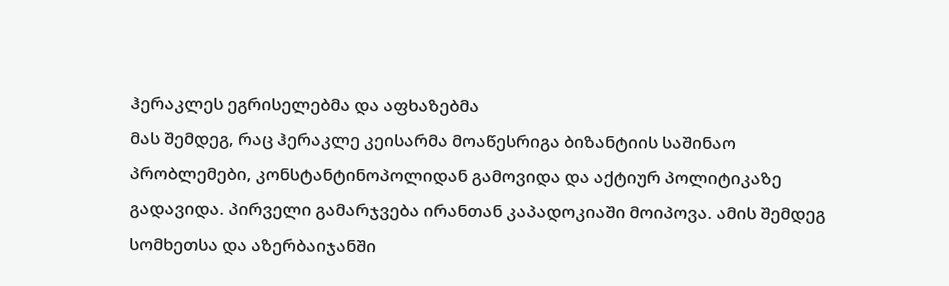ჰერაკლეს ეგრისელებმა და აფხაზებმა
მას შემდეგ, რაც ჰერაკლე კეისარმა მოაწესრიგა ბიზანტიის საშინაო პრობლემები, კონსტანტინოპოლიდან გამოვიდა და აქტიურ პოლიტიკაზე გადავიდა. პირველი გამარჯვება ირანთან კაპადოკიაში მოიპოვა. ამის შემდეგ სომხეთსა და აზერბაიჯანში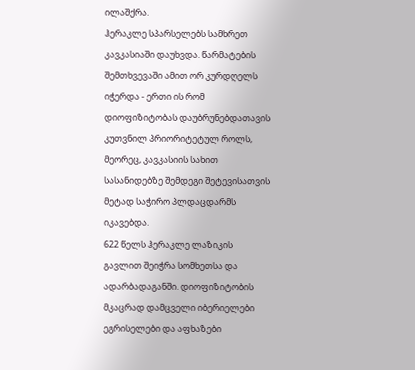ილაშქრა.
ჰერაკლე სპარსელებს სამხრეთ კავკასიაში დაუხვდა. წარმატების შემთხვევაში ამით ორ კურდღელს იჭერდა - ერთი ის რომ დიოფიზიტობას დაუბრუნებდათავის კუთვნილ პრიორიტეტულ როლს, მეორეც, კავკასიის სახით სასანიდებზე შემდეგი შეტევისათვის მეტად საჭირო პლდაცდარმს იკავებდა.
622 წელს ჰერაკლე ლაზიკის გავლით შეიჭრა სომხეთსა და ადარბადაგანში. დიოფიზიტობის მკაცრად დამცველი იბერიელები ეგრისელები და აფხაზები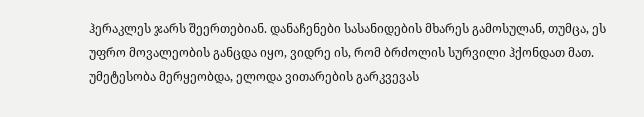ჰერაკლეს ჯარს შეერთებიან. დანაჩენები სასანიდების მხარეს გამოსულან, თუმცა, ეს უფრო მოვალეობის განცდა იყო, ვიდრე ის, რომ ბრძოლის სურვილი ჰქონდათ მათ. უმეტესობა მერყეობდა, ელოდა ვითარების გარკვევას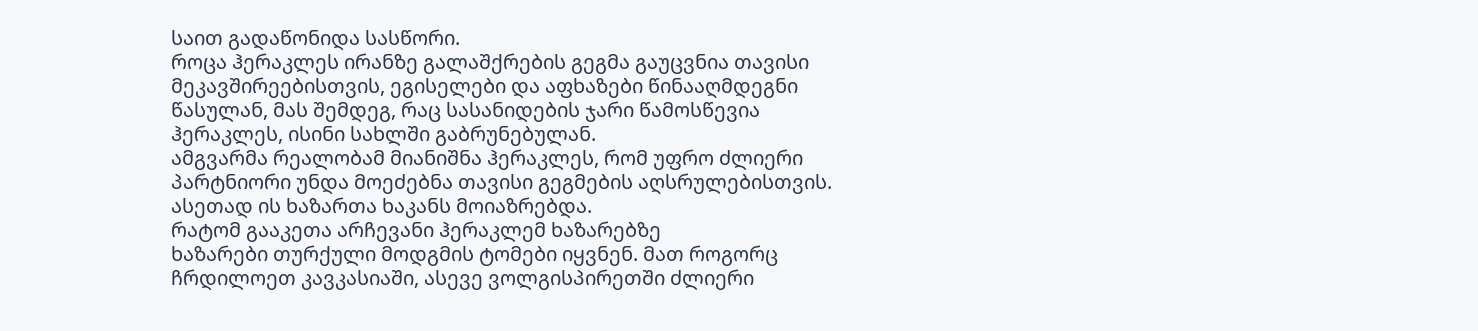საით გადაწონიდა სასწორი.
როცა ჰერაკლეს ირანზე გალაშქრების გეგმა გაუცვნია თავისი მეკავშირეებისთვის, ეგისელები და აფხაზები წინააღმდეგნი წასულან, მას შემდეგ, რაც სასანიდების ჯარი წამოსწევია ჰერაკლეს, ისინი სახლში გაბრუნებულან.
ამგვარმა რეალობამ მიანიშნა ჰერაკლეს, რომ უფრო ძლიერი პარტნიორი უნდა მოეძებნა თავისი გეგმების აღსრულებისთვის. ასეთად ის ხაზართა ხაკანს მოიაზრებდა.
რატომ გააკეთა არჩევანი ჰერაკლემ ხაზარებზე
ხაზარები თურქული მოდგმის ტომები იყვნენ. მათ როგორც ჩრდილოეთ კავკასიაში, ასევე ვოლგისპირეთში ძლიერი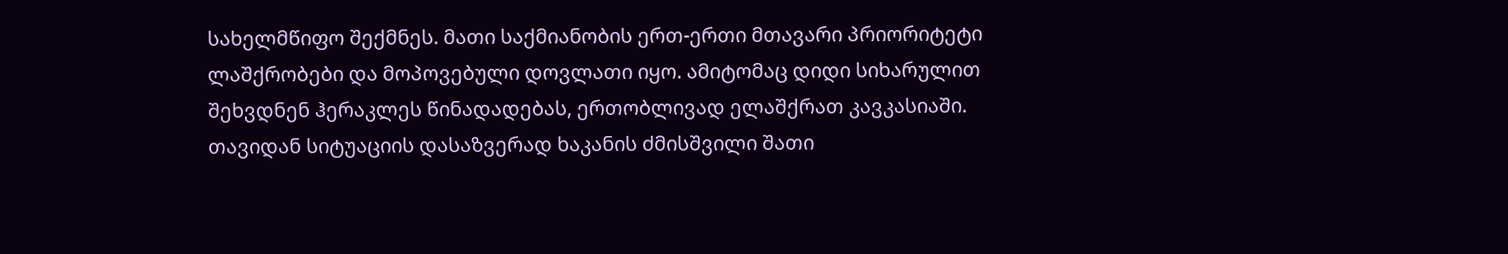სახელმწიფო შექმნეს. მათი საქმიანობის ერთ-ერთი მთავარი პრიორიტეტი ლაშქრობები და მოპოვებული დოვლათი იყო. ამიტომაც დიდი სიხარულით შეხვდნენ ჰერაკლეს წინადადებას, ერთობლივად ელაშქრათ კავკასიაში.
თავიდან სიტუაციის დასაზვერად ხაკანის ძმისშვილი შათი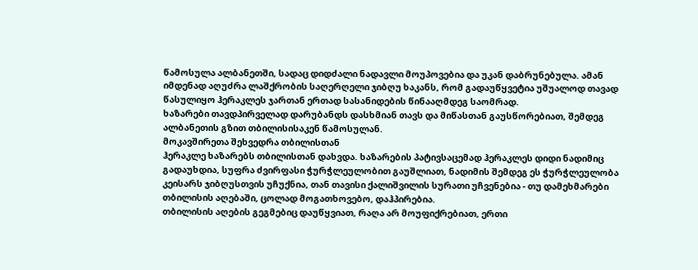წამოსულა ალბანეთში, სადაც დიდძალი ნადავლი მოუპოვებია და უკან დაბრუნებულა. ამან იმდენად აღუძრა ლაშქრობის საღერღელი ჯიბღუ ხაკანს, რომ გადაუწყვეტია უშუალოდ თავად წასულიყო ჰერაკლეს ჯართან ერთად სასანიდების წინააღმდეგ საომრად.
ხაზარები თავდპირველად დარუბანდს დასხმიან თავს და მიწასთან გაუსწორებიათ, შემდეგ ალბანეთის გზით თბილისისაკენ წამოსულან.
მოკავშირეთა შეხვედრა თბილისთან
ჰერაკლე ხაზარებს თბილისთან დახვდა. ხაზარების პატივსაცემად ჰერაკლეს დიდი ნადიმიც გადაუხდია, სუფრა ძვირფასი ჭურჭლეულობით გაუშლიათ, ნადიმის შემდეგ ეს ჭურჭლეულობა კეისარს ჯიბღუსთვის უჩუქნია, თან თავისი ქალიშვილის სურათი უჩვენებია - თუ დამეხმარები თბილისის აღებაში, ცოლად მოგათხოვებო, დაჰპირებია.
თბილისის აღების გეგმებიც დაუწყვიათ, რაღა არ მოუფიქრებიათ, ერთი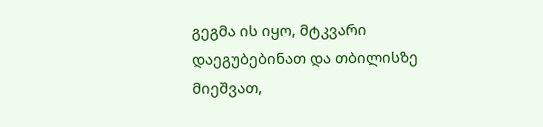გეგმა ის იყო, მტკვარი დაეგუბებინათ და თბილისზე მიეშვათ,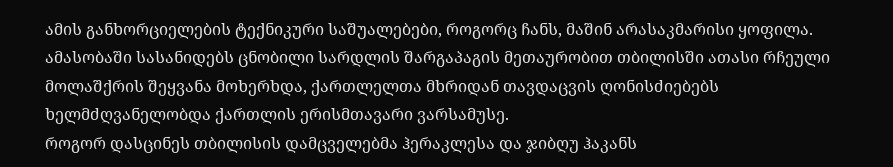ამის განხორციელების ტექნიკური საშუალებები, როგორც ჩანს, მაშინ არასაკმარისი ყოფილა.
ამასობაში სასანიდებს ცნობილი სარდლის შარგაპაგის მეთაურობით თბილისში ათასი რჩეული მოლაშქრის შეყვანა მოხერხდა, ქართლელთა მხრიდან თავდაცვის ღონისძიებებს ხელმძღვანელობდა ქართლის ერისმთავარი ვარსამუსე.
როგორ დასცინეს თბილისის დამცველებმა ჰერაკლესა და ჯიბღუ ჰაკანს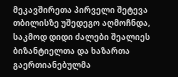მეკავშირეთა პირველი შეტევა თბილისზე უშედეგო აღმოჩნდა, საკმოდ დიდი ძალები შეალიეს ბიზანტიელთა და ხაზართა გაერთიანებულმა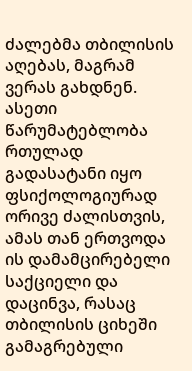ძალებმა თბილისის აღებას, მაგრამ ვერას გახდნენ. ასეთი წარუმატებლობა რთულად გადასატანი იყო ფსიქოლოგიურად ორივე ძალისთვის, ამას თან ერთვოდა ის დამამცირებელი საქციელი და დაცინვა, რასაც თბილისის ციხეში გამაგრებული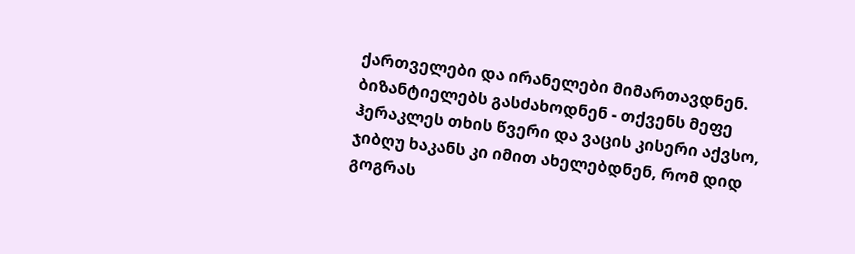ქართველები და ირანელები მიმართავდნენ.
ბიზანტიელებს გასძახოდნენ - თქვენს მეფე ჰერაკლეს თხის წვერი და ვაცის კისერი აქვსო, ჯიბღუ ხაკანს კი იმით ახელებდნენ, რომ დიდ გოგრას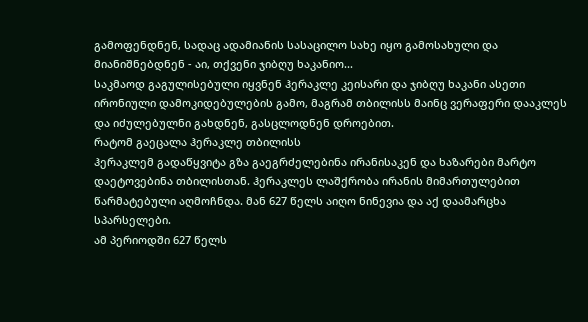გამოფენდნენ, სადაც ადამიანის სასაცილო სახე იყო გამოსახული და მიანიშნებდნენ - აი, თქვენი ჯიბღუ ხაკანიო...
საკმაოდ გაგულისებული იყვნენ ჰერაკლე კეისარი და ჯიბღუ ხაკანი ასეთი ირონიული დამოკიდებულების გამო, მაგრამ თბილისს მაინც ვერაფერი დააკლეს და იძულებულნი გახდნენ, გასცლოდნენ დროებით.
რატომ გაეცალა ჰერაკლე თბილისს
ჰერაკლემ გადაწყვიტა გზა გაეგრძელებინა ირანისაკენ და ხაზარები მარტო დაეტოვებინა თბილისთან. ჰერაკლეს ლაშქრობა ირანის მიმართულებით წარმატებული აღმოჩნდა. მან 627 წელს აიღო ნინევია და აქ დაამარცხა სპარსელები.
ამ პერიოდში 627 წელს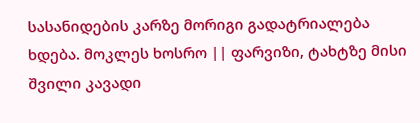სასანიდების კარზე მორიგი გადატრიალება ხდება. მოკლეს ხოსრო || ფარვიზი, ტახტზე მისი შვილი კავადი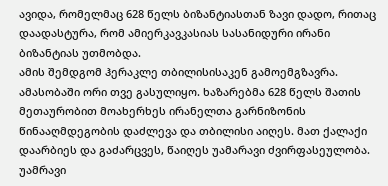ავიდა, რომელმაც 628 წელს ბიზანტიასთან ზავი დადო, რითაც დაადასტურა, რომ ამიერკავკასიას სასანიდური ირანი ბიზანტიას უთმობდა.
ამის შემდგომ ჰერაკლე თბილისისაკენ გამოემგზავრა. ამასობაში ორი თვე გასულიყო. ხაზარებმა 628 წელს შათის მეთაურობით მოახერხეს ირანელთა გარნიზონის წინააღმდეგობის დაძლევა და თბილისი აიღეს. მათ ქალაქი დაარბიეს და გაძარცვეს, წაიღეს უამარავი ძვირფასეულობა. უამრავი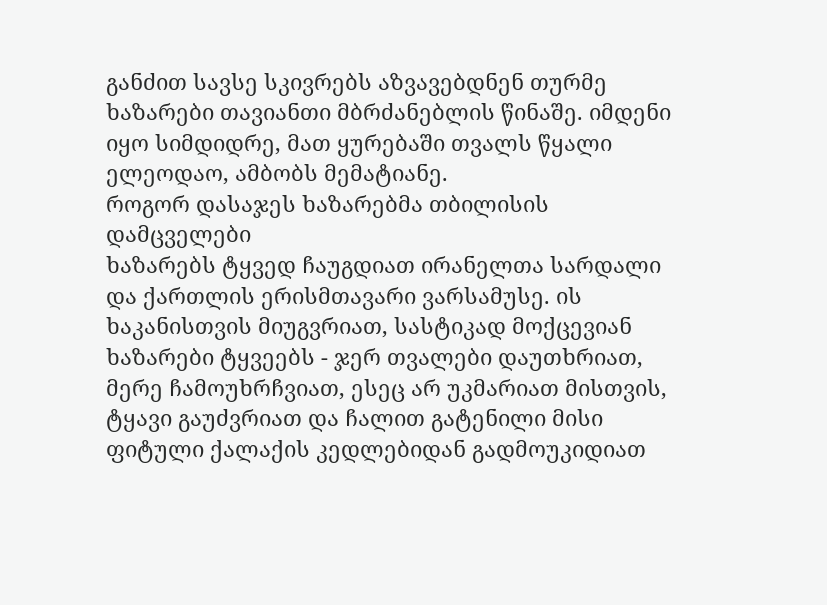განძით სავსე სკივრებს აზვავებდნენ თურმე ხაზარები თავიანთი მბრძანებლის წინაშე. იმდენი იყო სიმდიდრე, მათ ყურებაში თვალს წყალი ელეოდაო, ამბობს მემატიანე.
როგორ დასაჯეს ხაზარებმა თბილისის დამცველები
ხაზარებს ტყვედ ჩაუგდიათ ირანელთა სარდალი და ქართლის ერისმთავარი ვარსამუსე. ის ხაკანისთვის მიუგვრიათ, სასტიკად მოქცევიან ხაზარები ტყვეებს - ჯერ თვალები დაუთხრიათ, მერე ჩამოუხრჩვიათ, ესეც არ უკმარიათ მისთვის, ტყავი გაუძვრიათ და ჩალით გატენილი მისი ფიტული ქალაქის კედლებიდან გადმოუკიდიათ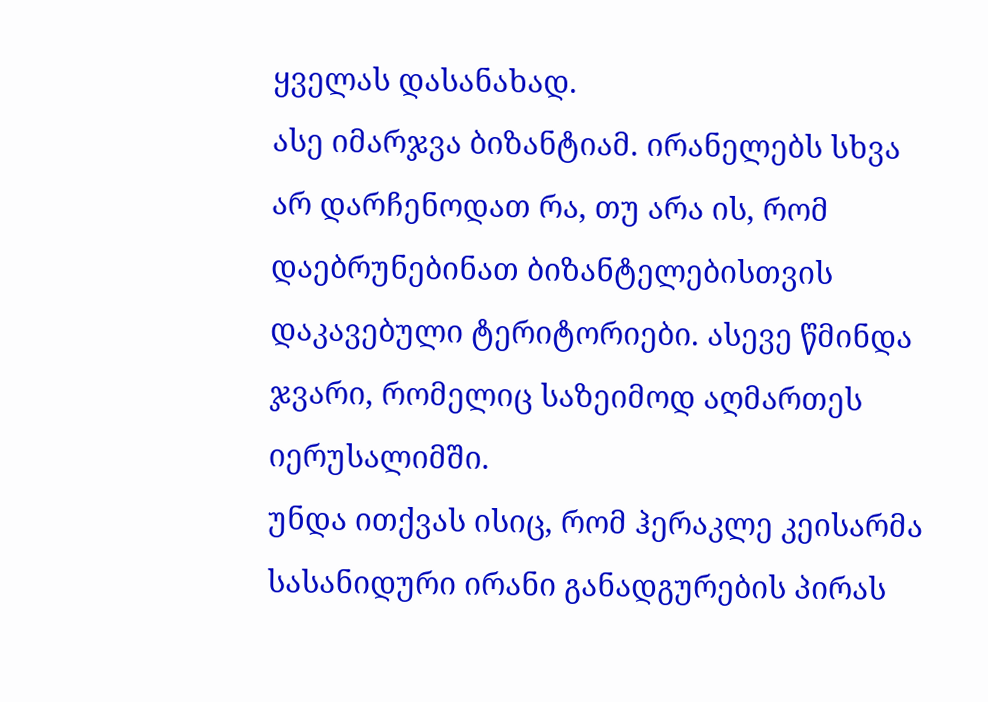ყველას დასანახად.
ასე იმარჯვა ბიზანტიამ. ირანელებს სხვა არ დარჩენოდათ რა, თუ არა ის, რომ დაებრუნებინათ ბიზანტელებისთვის დაკავებული ტერიტორიები. ასევე წმინდა ჯვარი, რომელიც საზეიმოდ აღმართეს იერუსალიმში.
უნდა ითქვას ისიც, რომ ჰერაკლე კეისარმა სასანიდური ირანი განადგურების პირას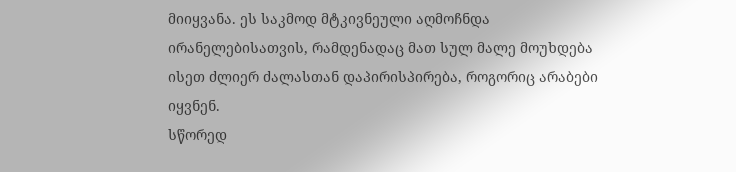მიიყვანა. ეს საკმოდ მტკივნეული აღმოჩნდა ირანელებისათვის, რამდენადაც მათ სულ მალე მოუხდება ისეთ ძლიერ ძალასთან დაპირისპირება, როგორიც არაბები იყვნენ.
სწორედ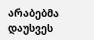არაბებმა დაუსვეს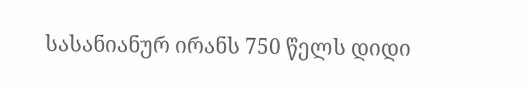სასანიანურ ირანს 750 წელს დიდი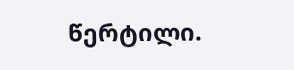წერტილი.